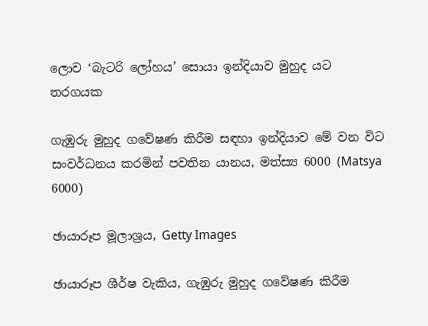ලොව ‘බැටරි ලෝහය’ සොයා ඉන්දියාව මුහුද යට තරගයක

ගැඹුරු මුහුද ගවේෂණ කිරීම සඳහා ඉන්දියාව මේ වන විට සංවර්ධනය කරමින් පවතින යානය, මත්ස්‍ය 6000 (Matsya 6000)

ඡායාරූප මූලාශ්‍රය, Getty Images

ඡායාරූප ශීර්ෂ වැකිය, ගැඹුරු මුහුද ගවේෂණ කිරීම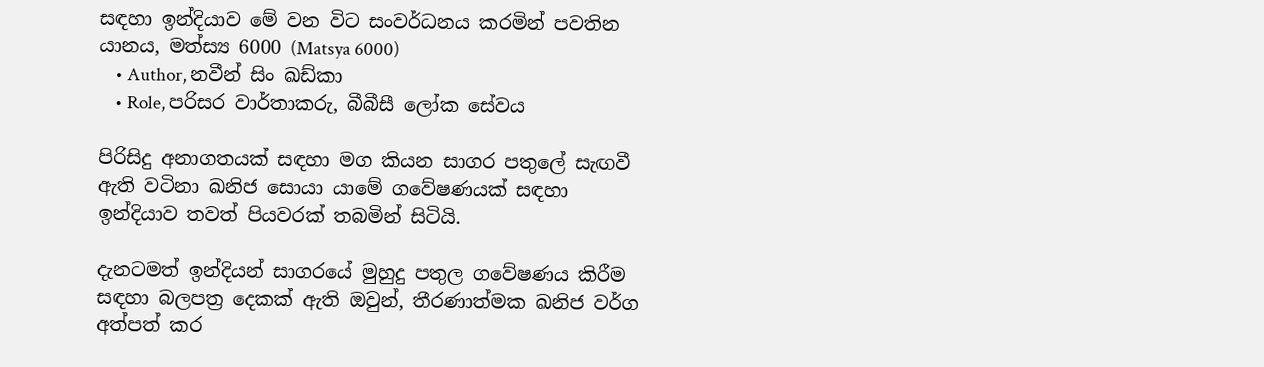සඳහා ඉන්දියාව මේ වන විට සංවර්ධනය කරමින් පවතින යානය, මත්ස්‍ය 6000 (Matsya 6000)
    • Author, නවීන් සිං ඛඩ්කා
    • Role, පරිසර වාර්තාකරු, බීබීසී ලෝක සේවය

පිරිසිදු අනාගතයක් සඳහා මග කියන සාගර පතුලේ සැඟවී ඇති වටිනා ඛනිජ සොයා යාමේ ගවේෂණයක් සඳහා ඉන්දියාව තවත් පියවරක් තබමින් සිටියි.

දැනටමත් ඉන්දියන් සාගරයේ මුහුදු පතුල ගවේෂණය කිරීම සඳහා බලපත්‍ර දෙකක් ඇති ඔවුන්, තීරණාත්මක ඛනිජ වර්ග අත්පත් කර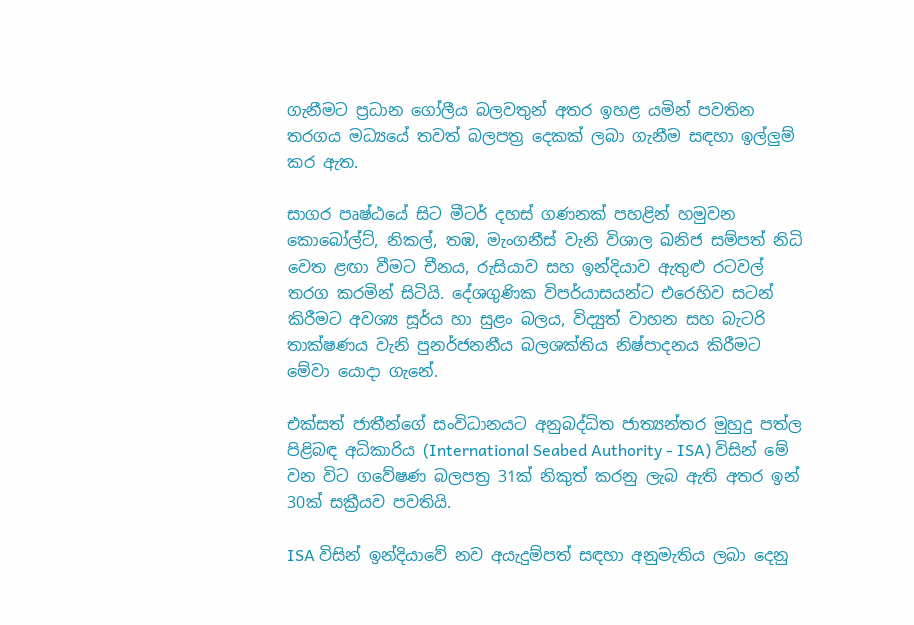ගැනීමට ප්‍රධාන ගෝලීය බලවතුන් අතර ඉහළ යමින් පවතින තරගය මධ්‍යයේ තවත් බලපත්‍ර දෙකක් ලබා ගැනීම සඳහා ඉල්ලුම් කර ඇත.

සාගර පෘෂ්ඨයේ සිට මීටර් දහස් ගණනක් පහළින් හමුවන කොබෝල්ට්, නිකල්, තඹ, මැංගනීස් වැනි විශාල ඛනිජ සම්පත් නිධි වෙත ළඟා වීමට චීනය, රුසියාව සහ ඉන්දියාව ඇතුළු රටවල් තරග කරමින් සිටියි. දේශගුණික විපර්යාසයන්ට එරෙහිව සටන් කිරීමට අවශ්‍ය සූර්ය හා සුළං බලය, විද්‍යුත් වාහන සහ බැටරි තාක්ෂණය වැනි පුනර්ජනනීය බලශක්තිය නිෂ්පාදනය කිරීමට මේවා යොදා ගැනේ.

එක්සත් ජාතීන්ගේ සංවිධානයට අනුබද්ධිත ජාත්‍යන්තර මුහුදු පත්ල පිළිබඳ අධිකාරිය (International Seabed Authority - ISA) විසින් මේ වන විට ගවේෂණ බලපත්‍ර 31ක් නිකුත් කරනු ලැබ ඇති අතර ඉන් 30ක් සක්‍රීයව පවතියි.

ISA විසින් ඉන්දියාවේ නව අයැදුම්පත් සඳහා අනුමැතිය ලබා දෙනු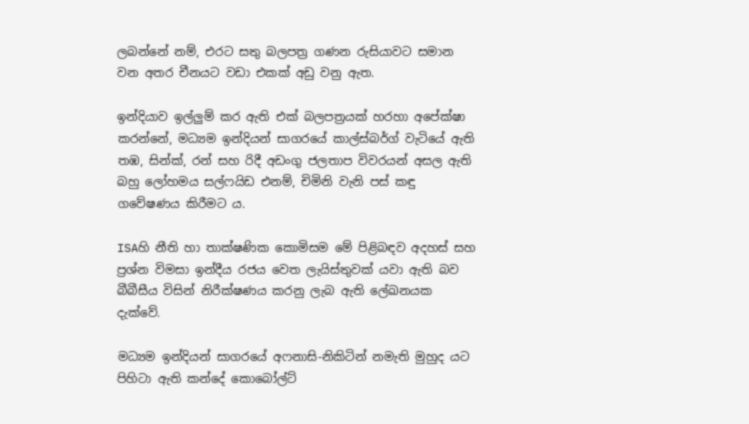ලබන්නේ නම්, එරට සතු බලපත්‍ර ගණන රුසියාවට සමාන වන අතර චීනයට වඩා එකක් අඩු වනු ඇත.

ඉන්දියාව ඉල්ලුම් කර ඇති එක් බලපත්‍රයක් හරහා අපේක්ෂා කරන්නේ, මධ්‍යම ඉන්දියන් සාගරයේ කාල්ස්බර්ග් වැටියේ ඇති තඹ, සින්ක්, රන් සහ රිදී අඩංගු ජලතාප විවරයන් අසල ඇති බහු ලෝහමය සල්ෆයිඩ එනම්, චිමිනි වැනි පස් කඳු ගවේෂණය කිරීමට ය.

ISAහි නීති හා තාක්ෂණික කොමිසම මේ පිළිබඳව අදහස් සහ ප්‍රශ්න විමසා ඉන්දීය රජය වෙත ලැයිස්තුවක් යවා ඇති බව බීබීසීය විසින් නිරීක්ෂණය කරනු ලැබ ඇති ලේඛනයක දැක්වේ.

මධ්‍යම ඉන්දියන් සාගරයේ අෆනාසි-නිකිටින් නමැති මුහුද යට පිහිටා ඇති කන්දේ කොබෝල්ට්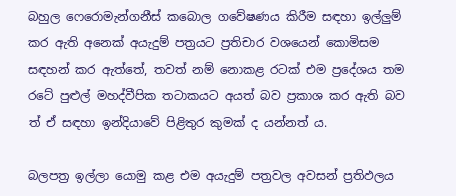බහුල ෆෙරොමැන්ගනීස් කබොල ගවේෂණය කිරීම සඳහා ඉල්ලුම් කර ඇති අනෙක් අයැදුම් පත්‍රයට ප්‍රතිචාර වශයෙන් කොමිසම සඳහන් කර ඇත්තේ, තවත් නම් නොකළ රටක් එම ප්‍රදේශය තම රටේ පුළුල් මහද්වීපික තටාකයට අයත් බව ප්‍රකාශ කර ඇති බව ත් ඒ සඳහා ඉන්දියාවේ පිළිතුර කුමක් ද යන්නත් ය.

බලපත්‍ර ඉල්ලා යොමු කළ එම අයැදුම් පත්‍රවල අවසන් ප්‍රතිඵලය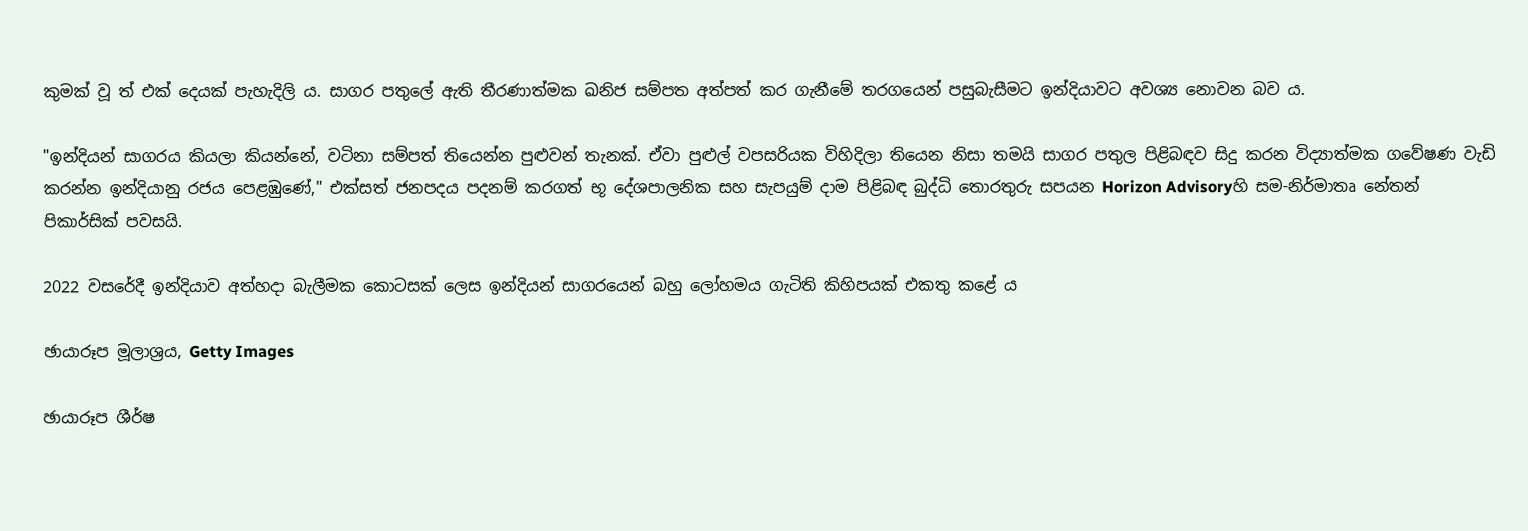කුමක් වූ ත් එක් දෙයක් පැහැදිලි ය. සාගර පතුලේ ඇති තීරණාත්මක ඛනිජ සම්පත අත්පත් කර ගැනීමේ තරගයෙන් පසුබැසීමට ඉන්දියාවට අවශ්‍ය නොවන බව ය.

"ඉන්දියන් සාගරය කියලා කියන්නේ, වටිනා සම්පත් තියෙන්න පුළුවන් තැනක්. ඒවා පුළුල් වපසරියක විහිදිලා තියෙන නිසා තමයි සාගර පතුල පිළිබඳව සිදු කරන විද්‍යාත්මක ගවේෂණ වැඩි කරන්න ඉන්දියානු රජය පෙළඹුණේ," එක්සත් ජනපදය පදනම් කරගත් භූ දේශපාලනික සහ සැපයුම් දාම පිළිබඳ බුද්ධි තොරතුරු සපයන Horizon Advisoryහි සම-නිර්මාතෘ නේතන් පිකාර්සික් පවසයි.

2022 වසරේදී ඉන්දියාව අත්හදා බැලීමක කොටසක් ලෙස ඉන්දියන් සාගරයෙන් බහු ලෝහමය ගැටිති කිහිපයක් එකතු කළේ ය

ඡායාරූප මූලාශ්‍රය, Getty Images

ඡායාරූප ශීර්ෂ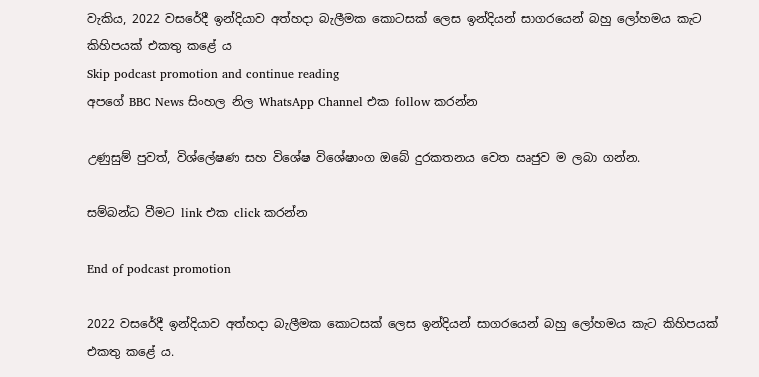වැකිය, 2022 වසරේදී ඉන්දියාව අත්හදා බැලීමක කොටසක් ලෙස ඉන්දියන් සාගරයෙන් බහු ලෝහමය කැට කිහිපයක් එකතු කළේ ය
Skip podcast promotion and continue reading
අපගේ BBC News සිංහල නිල WhatsApp Channel එක follow කරන්න

උණුසුම් පුවත්, විශ්ලේෂණ සහ විශේෂ විශේෂාංග ඔබේ දුරකතනය වෙත ඍජුව ම ලබා ගන්න.

සම්බන්ධ වීමට link එක click කරන්න

End of podcast promotion

2022 වසරේදී ඉන්දියාව අත්හදා බැලීමක කොටසක් ලෙස ඉන්දියන් සාගරයෙන් බහු ලෝහමය කැට කිහිපයක් එකතු කළේ ය.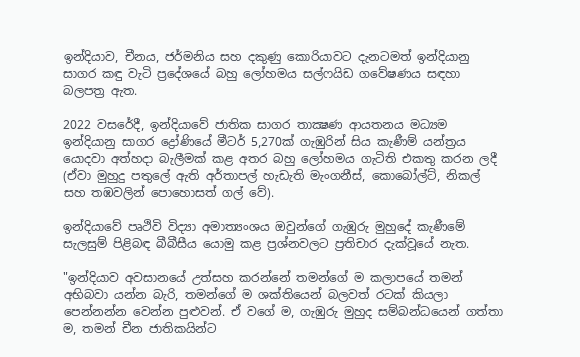ඉන්දියාව, චීනය, ජර්මනිය සහ දකුණු කොරියාවට දැනටමත් ඉන්දියානු සාගර කඳු වැටි ප්‍රදේශයේ බහු ලෝහමය සල්ෆයිඩ ගවේෂණය සඳහා බලපත්‍ර ඇත.

2022 වසරේදී, ඉන්දියාවේ ජාතික සාගර තාක්‍ෂණ ආයතනය මධ්‍යම ඉන්දියානු සාගර ද්‍රෝණියේ මීටර් 5,270ක් ගැඹුරින් සිය කැණීම් යන්ත්‍රය යොදවා අත්හදා බැලීමක් කළ අතර බහු ලෝහමය ගැටිති එකතු කරන ලදී (ඒවා මුහුදු පතුලේ ඇති අර්තාපල් හැඩැති මැංගනීස්, කොබෝල්ට්, නිකල් සහ තඹවලින් පොහොසත් ගල් වේ).

ඉන්දියාවේ පෘථිවි විද්‍යා අමාත්‍යංශය ඔවුන්ගේ ගැඹුරු මුහුදේ කැණීමේ සැලසුම් පිළිබඳ බීබීසීය යොමු කළ ප්‍රශ්නවලට ප්‍රතිචාර දැක්වූයේ නැත.

"ඉන්දියාව අවසානයේ උත්සහ කරන්නේ තමන්ගේ ම කලාපයේ තමන් අභිබවා යන්න බැරි, තමන්ගේ ම ශක්තියෙන් බලවත් රටක් කියලා පෙන්නන්න වෙන්න පුළුවන්. ඒ වගේ ම, ගැඹුරු මුහුද සම්බන්ධයෙන් ගත්තා ම, තමන් චීන ජාතිකයින්ට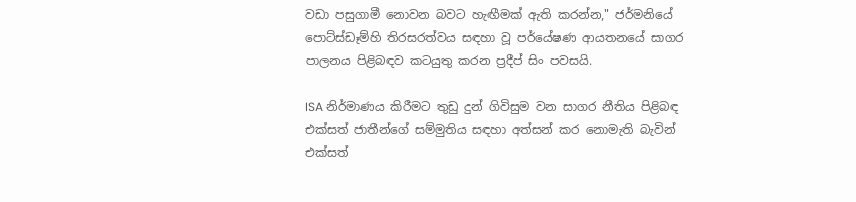වඩා පසුගාමී නොවන බවට හැඟීමක් ඇති කරන්න," ජර්මනියේ පොට්ස්ඩෑම්හි තිරසරත්වය සඳහා වූ පර්යේෂණ ආයතනයේ සාගර පාලනය පිළිබඳව කටයුතු කරන ප්‍රදීප් සිං පවසයි.

ISA නිර්මාණය කිරීමට තුඩු දුන් ගිවිසුම වන සාගර නීතිය පිළිබඳ එක්සත් ජාතීන්ගේ සම්මුතිය සඳහා අත්සන් කර නොමැති බැවින් එක්සත්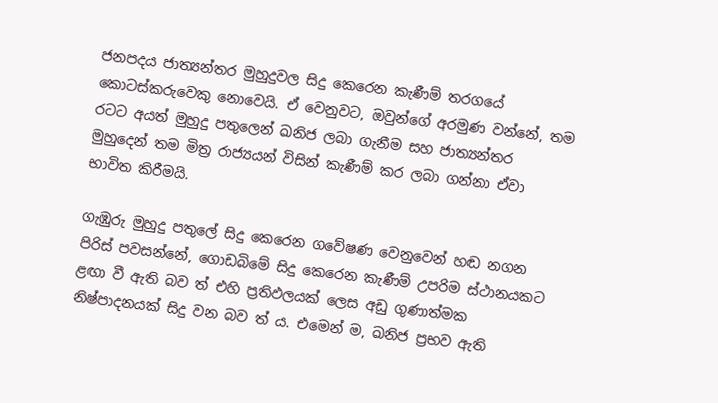ජනපදය ජාත්‍යන්තර මුහුදුවල සිදු කෙරෙන කැණීම් තරගයේ කොටස්කරුවෙකු නොවෙයි. ඒ වෙනුවට, ඔවුන්ගේ අරමුණ වන්නේ, තම රටට අයත් මුහුදු පතුලෙන් ඛනිජ ලබා ගැනීම සහ ජාත්‍යන්තර මුහුදෙන් තම මිත්‍ර රාජ්‍යයන් විසින් කැණීම් කර ලබා ගන්නා ඒවා භාවිත කිරීමයි.

ගැඹුරු මුහුදු පතුලේ සිදු කෙරෙන ගවේෂණ වෙනුවෙන් හඬ නගන පිරිස් පවසන්නේ, ගොඩබිමේ සිදු කෙරෙන කැණීම් උපරිම ස්ථානයකට ළඟා වී ඇති බව ත් එහි ප්‍රතිඵලයක් ලෙස අඩු ගුණාත්මක නිෂ්පාදනයක් සිදු වන බව ත් ය. එමෙන් ම, ඛනිජ ප්‍රභව ඇති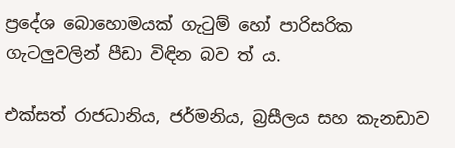ප්‍රදේශ බොහොමයක් ගැටුම් හෝ පාරිසරික ගැටලුවලින් පීඩා විඳින බව ත් ය.

එක්සත් රාජධානිය, ජර්මනිය, බ්‍රසීලය සහ කැනඩාව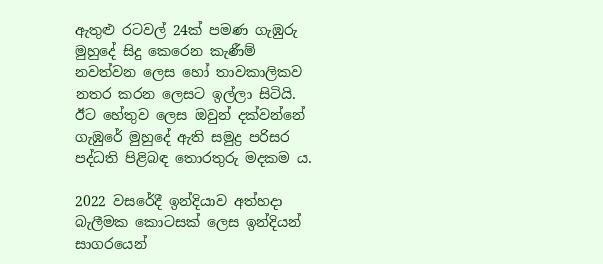ඇතුළු රටවල් 24ක් පමණ ගැඹුරු මුහුදේ සිදු කෙරෙන කැණීම් නවත්වන ලෙස හෝ තාවකාලිකව නතර කරන ලෙසට ඉල්ලා සිටියි. ඊට හේතුව ලෙස ඔවුන් දක්වන්නේ ගැඹුරේ මුහුදේ ඇති සමුද්‍ර පරිසර පද්ධති පිළිබඳ තොරතුරු මදකම ය.

2022 වසරේදී ඉන්දියාව අත්හදා බැලීමක කොටසක් ලෙස ඉන්දියන් සාගරයෙන්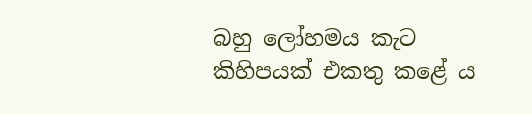බහු ලෝහමය කැට කිහිපයක් එකතු කළේ ය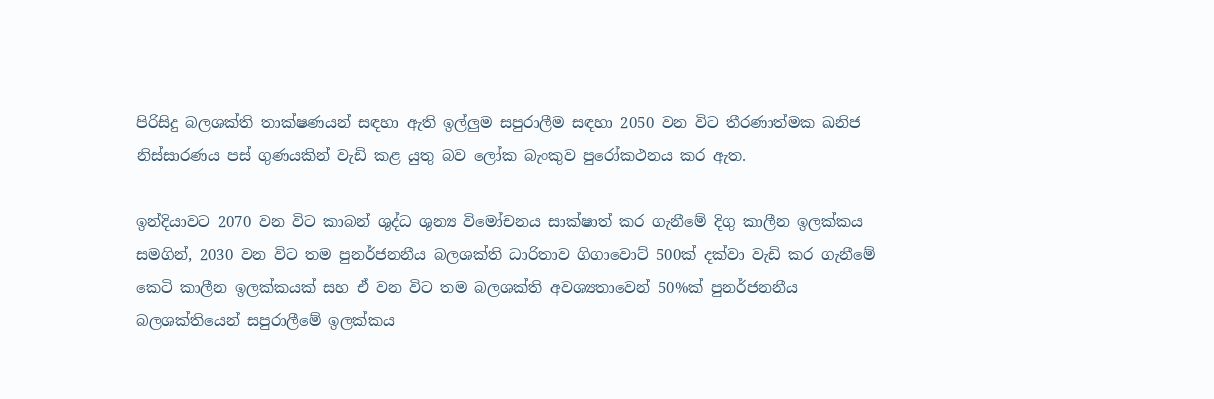පිරිසිදු බලශක්ති තාක්ෂණයන් සඳහා ඇති ඉල්ලුම සපුරාලීම සඳහා 2050 වන විට තීරණාත්මක ඛනිජ නිස්සාරණය පස් ගුණයකින් වැඩි කළ යුතු බව ලෝක බැංකුව පුරෝකථනය කර ඇත.

ඉන්දියාවට 2070 වන විට කාබන් ශුද්ධ ශුන්‍ය විමෝචනය සාක්ෂාත් කර ගැනීමේ දිගු කාලීන ඉලක්කය සමගින්, 2030 වන විට තම පුනර්ජනනීය බලශක්ති ධාරිතාව ගිගාවොට් 500ක් දක්වා වැඩි කර ගැනීමේ කෙටි කාලීන ඉලක්කයක් සහ ඒ වන විට තම බලශක්ති අවශ්‍යතාවෙන් 50%ක් පුනර්ජනනීය බලශක්තියෙන් සපුරාලීමේ ඉලක්කය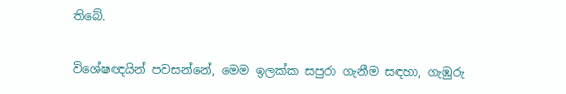තිබේ.

විශේෂඥයින් පවසන්නේ, මෙම ඉලක්ක සපුරා ගැනීම සඳහා, ගැඹුරු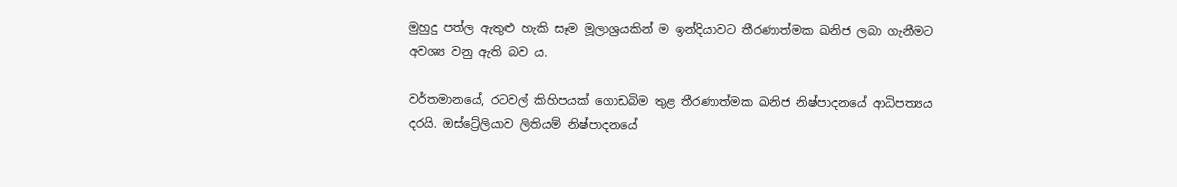මුහුදු පත්ල ඇතුළු හැකි සෑම මූලාශ්‍රයකින් ම ඉන්දියාවට තීරණාත්මක ඛනිජ ලබා ගැනීමට අවශ්‍ය වනු ඇති බව ය.

වර්තමානයේ, රටවල් කිහිපයක් ගොඩබිම තුළ තීරණාත්මක ඛනිජ නිෂ්පාදනයේ ආධිපත්‍යය දරයි. ඔස්ට්‍රේලියාව ලිතියම් නිෂ්පාදනයේ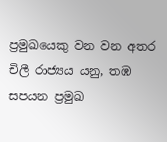ප්‍රමුඛයෙකු වන වන අතර චිලී රාජ්‍යය යනු, තඹ සපයන ප්‍රමුඛ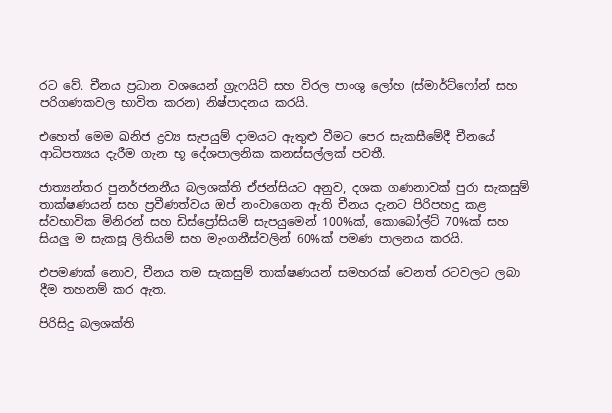රට වේ. චීනය ප්‍රධාන වශයෙන් ග්‍රැෆයිට් සහ විරල පාංශු ලෝහ (ස්මාර්ට්ෆෝන් සහ පරිගණකවල භාවිත කරන) නිෂ්පාදනය කරයි.

එහෙත් මෙම ඛනිජ ද්‍රව්‍ය සැපයුම් දාමයට ඇතුළු වීමට පෙර සැකසීමේදී චීනයේ ආධිපත්‍යය දැරීම ගැන භූ දේශපාලනික කනස්සල්ලක් පවතී.

ජාත්‍යන්තර පුනර්ජනනීය බලශක්ති ඒජන්සියට අනුව, දශක ගණනාවක් පුරා සැකසුම් තාක්ෂණයන් සහ ප්‍රවීණත්වය ඔප් නංවාගෙන ඇති චීනය දැනට පිරිපහදු කළ ස්වභාවික මිනිරන් සහ ඩිස්ප්‍රෝසියම් සැපයුමෙන් 100%ක්, කොබෝල්ට් 70%ක් සහ සියලු ම සැකසූ ලිතියම් සහ මැංගනීස්වලින් 60%ක් පමණ පාලනය කරයි.

එපමණක් නොව, චීනය තම සැකසුම් තාක්ෂණයන් සමහරක් වෙනත් රටවලට ලබා දීම තහනම් කර ඇත.

පිරිසිදු බලශක්ති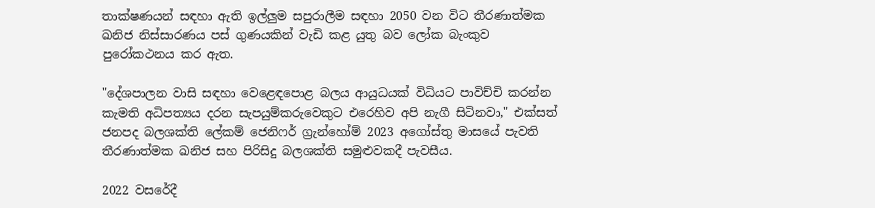තාක්ෂණයන් සඳහා ඇති ඉල්ලුම සපුරාලීම සඳහා 2050 වන විට තීරණාත්මක ඛනිජ නිස්සාරණය පස් ගුණයකින් වැඩි කළ යුතු බව ලෝක බැංකුව පුරෝකථනය කර ඇත.

"දේශපාලන වාසි සඳහා වෙළෙඳපොළ බලය ආයුධයක් විධියට පාවිච්චි කරන්න කැමති අධිපත්‍යය දරන සැපයුම්කරුවෙකුට එරෙහිව අපි නැගී සිටිනවා," එක්සත් ජනපද බලශක්ති ලේකම් ජෙනිෆර් ග්‍රැන්හෝම් 2023 අගෝස්තු මාසයේ පැවති තීරණාත්මක ඛනිජ සහ පිරිසිදු බලශක්ති සමුළුවකදී පැවසීය.

2022 වසරේදී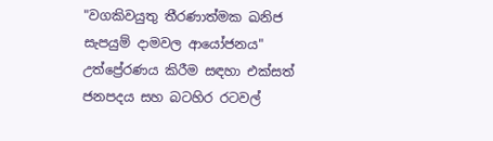"වගකිවයුතු තීරණාත්මක ඛනිජ සැපයුම් දාමවල ආයෝජනය" උත්ප්‍රේරණය කිරීම සඳහා එක්සත් ජනපදය සහ බටහිර රටවල්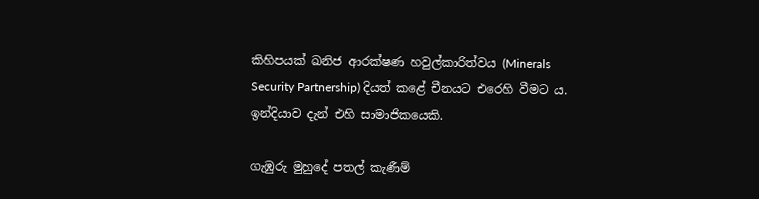කිහිපයක් ඛනිජ ආරක්ෂණ හවුල්කාරිත්වය (Minerals Security Partnership) දියත් කළේ චීනයට එරෙහි වීමට ය. ඉන්දියාව දැන් එහි සාමාජිකයෙකි.

ගැඹුරු මුහුදේ පතල් කැණීම්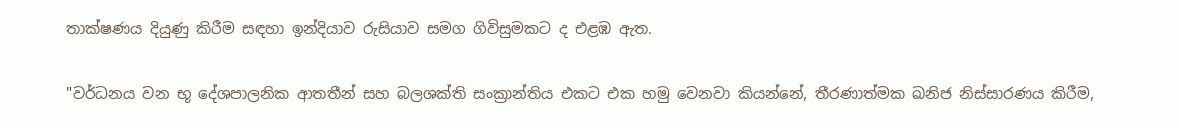තාක්ෂණය දියුණු කිරීම සඳහා ඉන්දියාව රුසියාව සමග ගිවිසුමකට ද එළඹ ඇත.

"වර්ධනය වන භූ දේශපාලනික ආතතීන් සහ බලශක්ති සංක්‍රාන්තිය එකට එක හමු වෙනවා කියන්නේ, තීරණාත්මක ඛනිජ නිස්සාරණය කිරීම,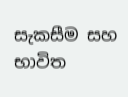සැකසීම සහ භාවිත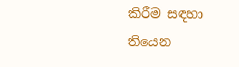කිරීම සඳහා තියෙන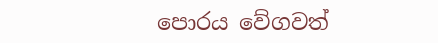පොරය වේගවත්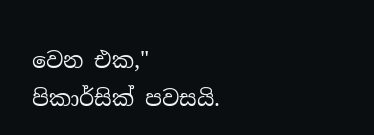වෙන එක," පිකාර්සික් පවසයි.